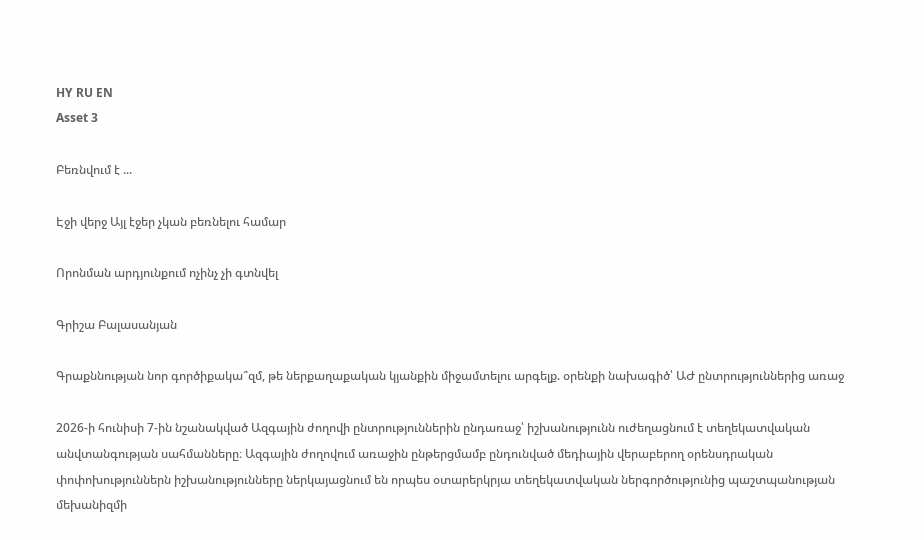HY RU EN
Asset 3

Բեռնվում է ...

Էջի վերջ Այլ էջեր չկան բեռնելու համար

Որոնման արդյունքում ոչինչ չի գտնվել

Գրիշա Բալասանյան

Գրաքննության նոր գործիքակա՞զմ, թե ներքաղաքական կյանքին միջամտելու արգելք. օրենքի նախագիծ՝ ԱԺ ընտրություններից առաջ

2026-ի հունիսի 7-ին նշանակված Ազգային ժողովի ընտրություններին ընդառաջ՝ իշխանությունն ուժեղացնում է տեղեկատվական անվտանգության սահմանները։ Ազգային ժողովում առաջին ընթերցմամբ ընդունված մեդիային վերաբերող օրենսդրական փոփոխություններն իշխանությունները ներկայացնում են որպես օտարերկրյա տեղեկատվական ներգործությունից պաշտպանության մեխանիզմի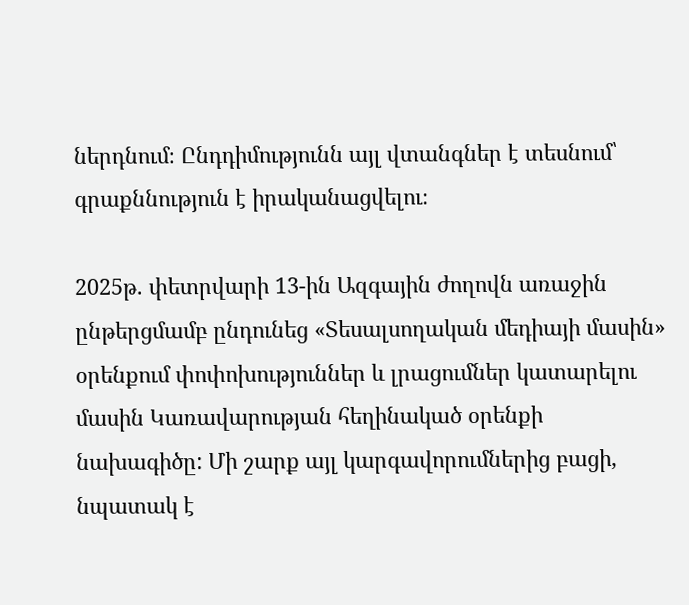ներդնում։ Ընդդիմությունն այլ վտանգներ է տեսնում՝ գրաքննություն է իրականացվելու։

2025թ. փետրվարի 13-ին Ազգային ժողովն առաջին ընթերցմամբ ընդունեց «Տեսալսողական մեդիայի մասին» օրենքում փոփոխություններ և լրացումներ կատարելու մասին Կառավարության հեղինակած օրենքի նախագիծը: Մի շարք այլ կարգավորումներից բացի, նպատակ է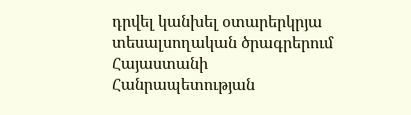դրվել կանխել օտարերկրյա տեսալսողական ծրագրերում Հայաստանի Հանրապետության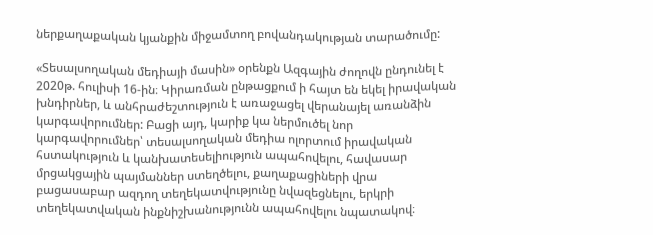ներքաղաքական կյանքին միջամտող բովանդակության տարածումը:

«Տեսալսողական մեդիայի մասին» օրենքն Ազգային ժողովն ընդունել է 2020թ. հուլիսի 16-ին։ Կիրառման ընթացքում ի հայտ են եկել իրավական խնդիրներ, և անհրաժեշտություն է առաջացել վերանայել առանձին կարգավորումներ: Բացի այդ, կարիք կա ներմուծել նոր կարգավորումներ՝ տեսալսողական մեդիա ոլորտում իրավական հստակություն և կանխատեսելիություն ապահովելու, հավասար մրցակցային պայմաններ ստեղծելու, քաղաքացիների վրա բացասաբար ազդող տեղեկատվությունը նվազեցնելու, երկրի տեղեկատվական ինքնիշխանությունն ապահովելու նպատակով։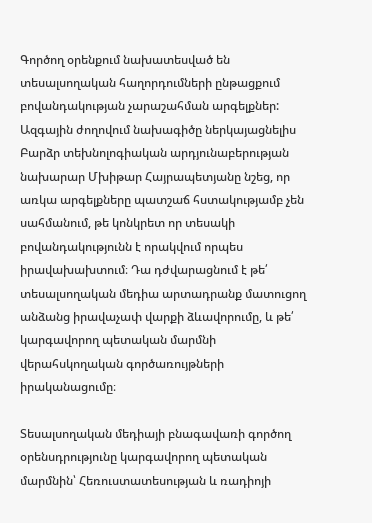Գործող օրենքում նախատեսված են տեսալսողական հաղորդումների ընթացքում բովանդակության չարաշահման արգելքներ: Ազգային ժողովում նախագիծը ներկայացնելիս Բարձր տեխնոլոգիական արդյունաբերության նախարար Մխիթար Հայրապետյանը նշեց, որ առկա արգելքները պատշաճ հստակությամբ չեն սահմանում, թե կոնկրետ որ տեսակի բովանդակությունն է որակվում որպես իրավախախտում։ Դա դժվարացնում է թե՛ տեսալսողական մեդիա արտադրանք մատուցող անձանց իրավաչափ վարքի ձևավորումը, և թե՛ կարգավորող պետական մարմնի վերահսկողական գործառույթների իրականացումը։

Տեսալսողական մեդիայի բնագավառի գործող օրենսդրությունը կարգավորող պետական մարմնին՝ Հեռուստատեսության և ռադիոյի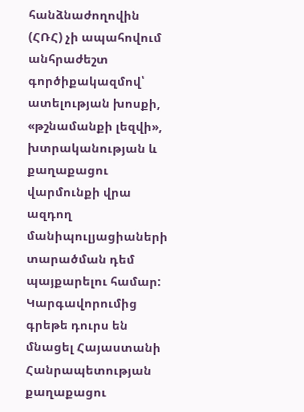հանձնաժողովին (ՀՌՀ) չի ապահովում անհրաժեշտ գործիքակազմով՝ ատելության խոսքի, «թշնամանքի լեզվի», խտրականության և քաղաքացու վարմունքի վրա ազդող մանիպուլյացիաների տարածման դեմ պայքարելու համար: Կարգավորումից գրեթե դուրս են մնացել Հայաստանի Հանրապետության քաղաքացու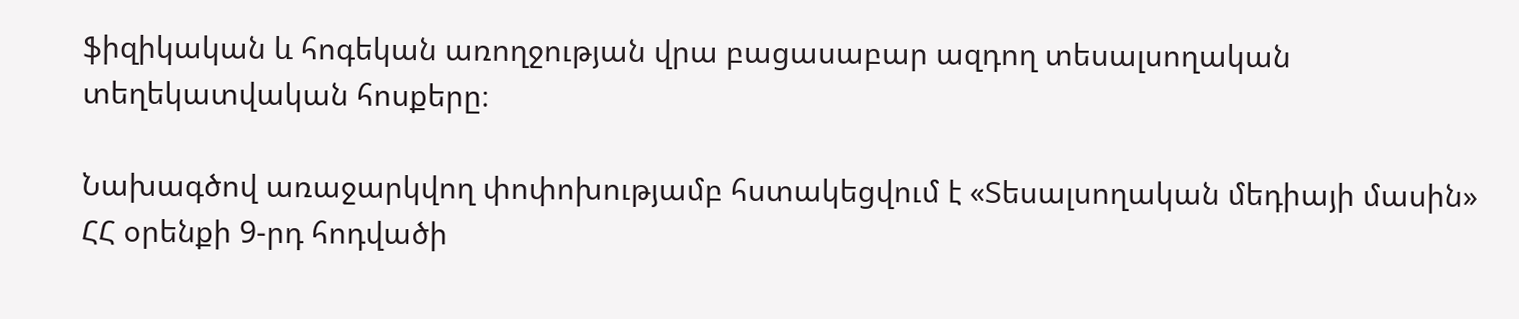ֆիզիկական և հոգեկան առողջության վրա բացասաբար ազդող տեսալսողական տեղեկատվական հոսքերը։

Նախագծով առաջարկվող փոփոխությամբ հստակեցվում է «Տեսալսողական մեդիայի մասին» ՀՀ օրենքի 9-րդ հոդվածի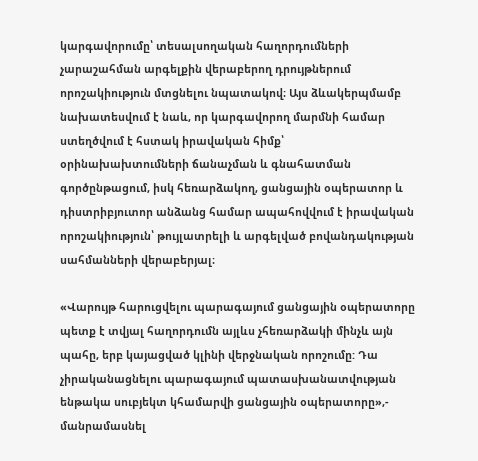կարգավորումը՝ տեսալսողական հաղորդումների չարաշահման արգելքին վերաբերող դրույթներում որոշակիություն մտցնելու նպատակով։ Այս ձևակերպմամբ նախատեսվում է նաև, որ կարգավորող մարմնի համար ստեղծվում է հստակ իրավական հիմք՝ օրինախախտումների ճանաչման և գնահատման գործընթացում, իսկ հեռարձակող, ցանցային օպերատոր և դիստրիբյուտոր անձանց համար ապահովվում է իրավական որոշակիություն՝ թույլատրելի և արգելված բովանդակության սահմանների վերաբերյալ։

«Վարույթ հարուցվելու պարագայում ցանցային օպերատորը պետք է տվյալ հաղորդումն այլևս չհեռարձակի մինչև այն պահը, երբ կայացված կլինի վերջնական որոշումը: Դա չիրականացնելու պարագայում պատասխանատվության ենթակա սուբյեկտ կհամարվի ցանցային օպերատորը»,- մանրամասնել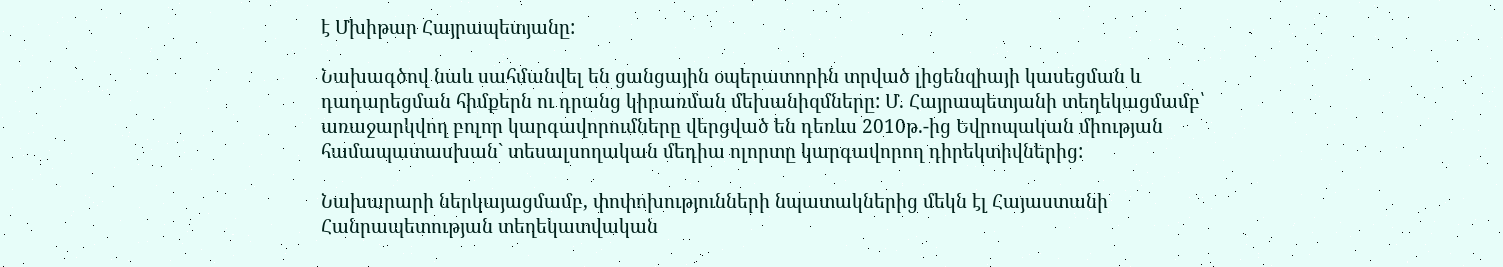է Մխիթար Հայրապետյանը:

Նախագծով նաև սահմանվել են ցանցային օպերատորին տրված լիցենզիայի կասեցման և դադարեցման հիմքերն ու դրանց կիրառման մեխանիզմները: Մ. Հայրապետյանի տեղեկացմամբ՝ առաջարկվող բոլոր կարգավորումները վերցված են դեռևս 2010թ.-ից Եվրոպական միության համապատասխան` տեսալսողական մեդիա ոլորտը կարգավորող դիրեկտիվներից:

Նախարարի ներկայացմամբ, փոփոխությունների նպատակներից մեկն էլ Հայաստանի Հանրապետության տեղեկատվական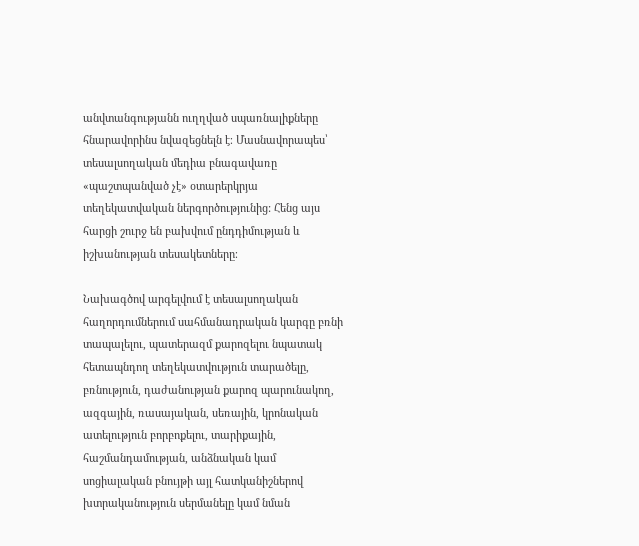անվտանգությանն ուղղված սպառնալիքները հնարավորինս նվազեցնելն է։ Մասնավորապես՝ տեսալսողական մեդիա բնագավառը «պաշտպանված չէ» օտարերկրյա տեղեկատվական ներգործությունից: Հենց այս հարցի շուրջ են բախվում ընդդիմության և իշխանության տեսակետները։

Նախագծով արգելվում է տեսալսողական հաղորդումներում սահմանադրական կարգը բռնի տապալելու, պատերազմ քարոզելու նպատակ հետապնդող տեղեկատվություն տարածելը, բռնություն, դաժանության քարոզ պարունակող, ազգային, ռասայական, սեռային, կրոնական ատելություն բորբոքելու, տարիքային, հաշմանդամության, անձնական կամ սոցիալական բնույթի այլ հատկանիշներով խտրականություն սերմանելը կամ նման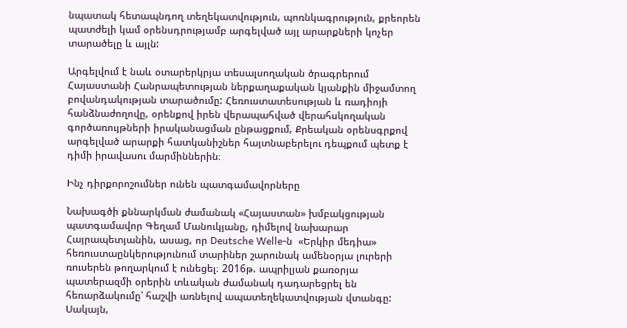նպատակ հետապնդող տեղեկատվություն, պոռնկագրություն, քրեորեն պատժելի կամ օրենսդրությամբ արգելված այլ արարքների կոչեր տարածելը և այլն:

Արգելվում է նաև օտարերկրյա տեսալսողական ծրագրերում Հայաստանի Հանրապետության ներքաղաքական կյանքին միջամտող բովանդակության տարածումը: Հեռուստատեսության և ռադիոյի հանձնաժողովը, օրենքով իրեն վերապահված վերահսկողական գործառույթների իրականացման ընթացքում, Քրեական օրենսգրքով արգելված արարքի հատկանիշներ հայտնաբերելու դեպքում պետք է դիմի իրավասու մարմիններին։

Ինչ դիրքորոշումներ ունեն պատգամավորները

Նախագծի քննարկման ժամանակ «Հայաստան» խմբակցության պատգամավոր Գեղամ Մանուկյանը, դիմելով նախարար Հայրապետյանին, ասաց, որ Deutsche Welle-ն  «Երկիր մեդիա» հեռուստաընկերությունում տարիներ շարունակ ամենօրյա լուրերի ռուսերեն թողարկում է ունեցել։ 2016թ. ապրիլյան քառօրյա պատերազմի օրերին տևական ժամանակ դադարեցրել են հեռարձակումը՝ հաշվի առնելով ապատեղեկատվության վտանգը: Սակայն,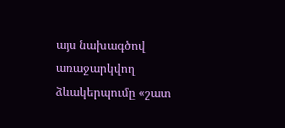այս նախագծով առաջարկվող ձևակերպումը «շատ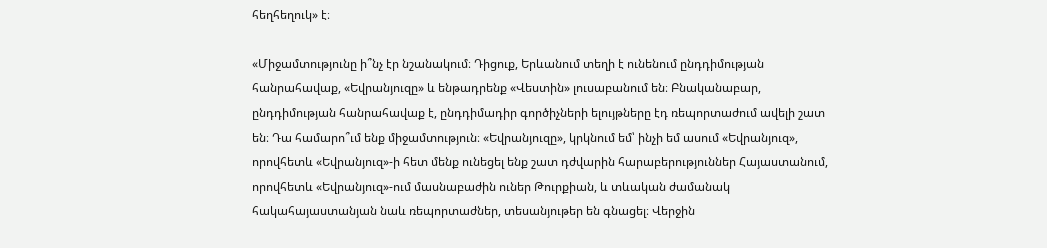հեղհեղուկ» է։

«Միջամտությունը ի՞նչ էր նշանակում։ Դիցուք, Երևանում տեղի է ունենում ընդդիմության հանրահավաք, «Եվրանյուզը» և ենթադրենք «Վեստին» լուսաբանում են։ Բնականաբար, ընդդիմության հանրահավաք է, ընդդիմադիր գործիչների ելույթները էդ ռեպորտաժում ավելի շատ են։ Դա համարո՞ւմ ենք միջամտություն։ «Եվրանյուզը», կրկնում եմ՝ ինչի եմ ասում «Եվրանյուզ», որովհետև «Եվրանյուզ»-ի հետ մենք ունեցել ենք շատ դժվարին հարաբերություններ Հայաստանում, որովհետև «Եվրանյուզ»-ում մասնաբաժին ուներ Թուրքիան, և տևական ժամանակ հակահայաստանյան նաև ռեպորտաժներ, տեսանյութեր են գնացել։ Վերջին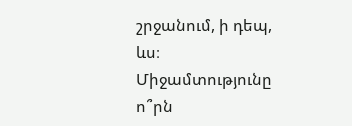շրջանում, ի դեպ, ևս։ Միջամտությունը ո՞րն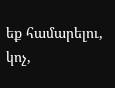եք համարելու, կոչ,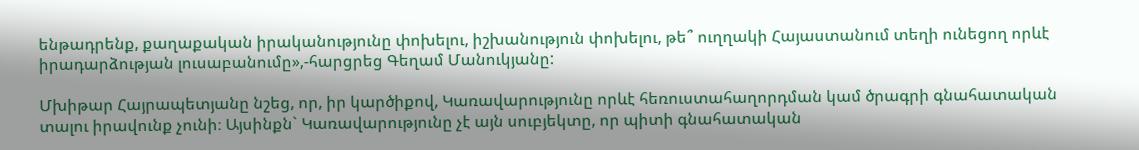ենթադրենք, քաղաքական իրականությունը փոխելու, իշխանություն փոխելու, թե՞ ուղղակի Հայաստանում տեղի ունեցող որևէ իրադարձության լուսաբանումը»,-հարցրեց Գեղամ Մանուկյանը:

Մխիթար Հայրապետյանը նշեց, որ, իր կարծիքով, Կառավարությունը որևէ հեռուստահաղորդման կամ ծրագրի գնահատական տալու իրավունք չունի։ Այսինքն` Կառավարությունը չէ այն սուբյեկտը, որ պիտի գնահատական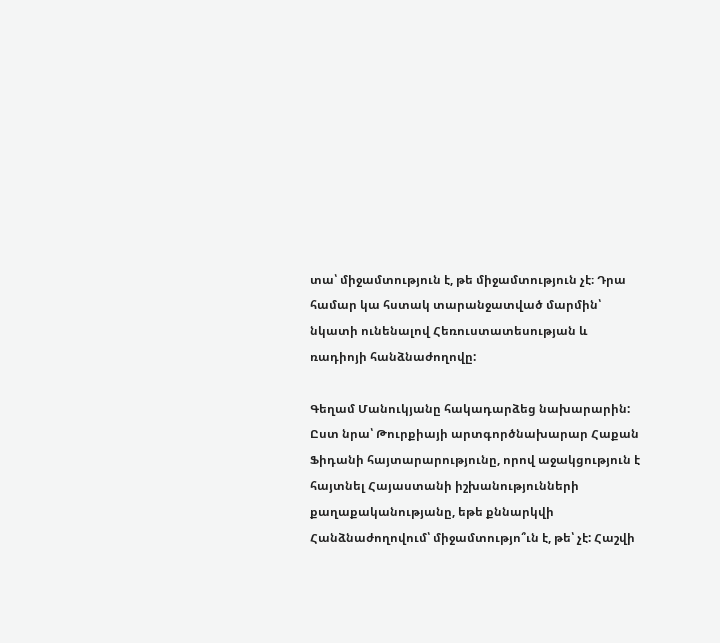տա՝ միջամտություն է, թե միջամտություն չէ։ Դրա համար կա հստակ տարանջատված մարմին՝ նկատի ունենալով Հեռուստատեսության և ռադիոյի հանձնաժողովը:

Գեղամ Մանուկյանը հակադարձեց նախարարին: Ըստ նրա՝ Թուրքիայի արտգործնախարար Հաքան Ֆիդանի հայտարարությունը, որով աջակցություն է հայտնել Հայաստանի իշխանությունների քաղաքականությանը, եթե քննարկվի Հանձնաժողովում՝ միջամտությո՞ւն է, թե՝ չէ: Հաշվի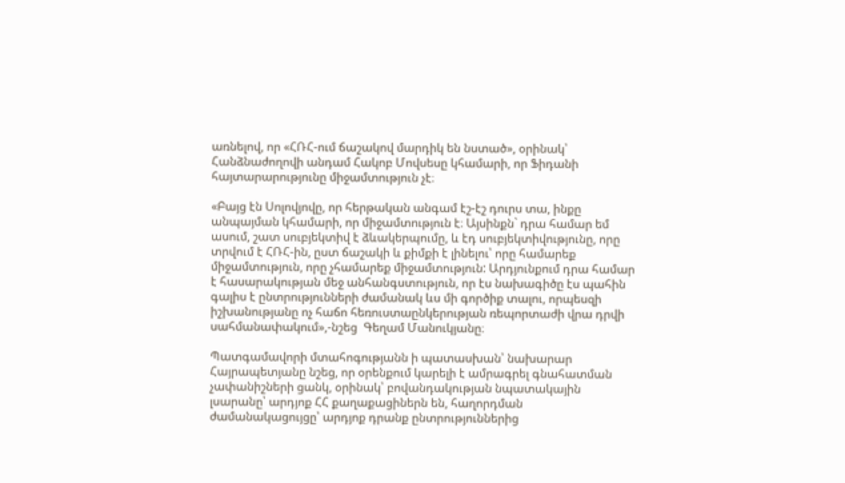առնելով, որ «ՀՌՀ-ում ճաշակով մարդիկ են նստած», օրինակ՝ Հանձնաժողովի անդամ Հակոբ Մովսեսը կհամարի, որ Ֆիդանի հայտարարությունը միջամտություն չէ։

«Բայց էն Սոլովյովը, որ հերթական անգամ էշ-էշ դուրս տա, ինքը անպայման կհամարի, որ միջամտություն է։ Այսինքն` դրա համար եմ ասում, շատ սուբյեկտիվ է ձևակերպումը, և էդ սուբյեկտիվությունը, որը տրվում է ՀՌՀ-ին, ըստ ճաշակի և քիմքի է լինելու՝ որը համարեք միջամտություն, որը չհամարեք միջամտություն: Արդյունքում դրա համար է հասարակության մեջ անհանգստություն, որ էս նախագիծը էս պահին գալիս է ընտրությունների ժամանակ ևս մի գործիք տալու, որպեսզի իշխանությանը ոչ հաճո հեռուստաընկերության ռեպորտաժի վրա դրվի սահմանափակում»,-նշեց  Գեղամ Մանուկյանը։

Պատգամավորի մտահոգությանն ի պատասխան՝ նախարար Հայրապետյանը նշեց, որ օրենքում կարելի է ամրագրել գնահատման չափանիշների ցանկ, օրինակ՝ բովանդակության նպատակային լսարանը՝ արդյոք ՀՀ քաղաքացիներն են, հաղորդման ժամանակացույցը՝ արդյոք դրանք ընտրություններից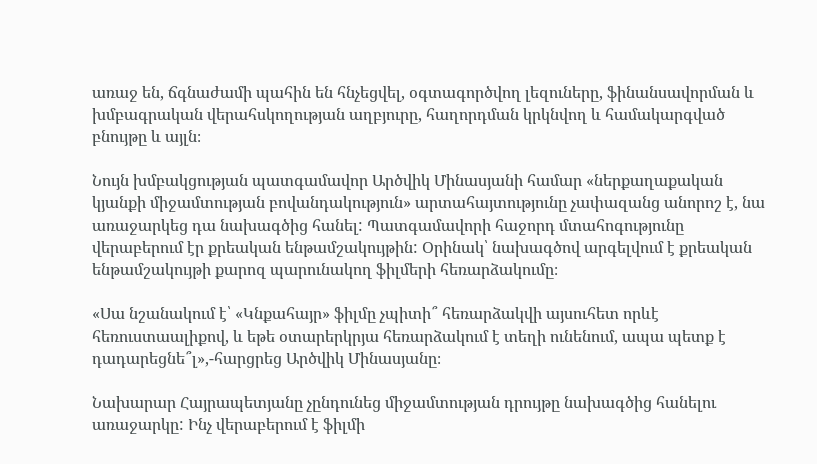առաջ են, ճգնաժամի պահին են հնչեցվել, օգտագործվող լեզուները, ֆինանսավորման և խմբագրական վերահսկողության աղբյուրը, հաղորդման կրկնվող և համակարգված բնույթը և այլն։

Նույն խմբակցության պատգամավոր Արծվիկ Մինասյանի համար «ներքաղաքական կյանքի միջամտության բովանդակություն» արտահայտությունը չափազանց անորոշ է, նա առաջարկեց դա նախագծից հանել: Պատգամավորի հաջորդ մտահոգությունը վերաբերում էր քրեական ենթամշակույթին: Օրինակ՝ նախագծով արգելվում է քրեական ենթամշակույթի քարոզ պարունակող ֆիլմերի հեռարձակումը։

«Սա նշանակում է՝ «Կնքահայր» ֆիլմը չպիտի՞ հեռարձակվի այսուհետ որևէ հեռուստաալիքով, և եթե օտարերկրյա հեռարձակում է տեղի ունենում, ապա պետք է դադարեցնե՞լ»,-հարցրեց Արծվիկ Մինասյանը։

Նախարար Հայրապետյանը չընդունեց միջամտության դրույթը նախագծից հանելու առաջարկը: Ինչ վերաբերում է ֆիլմի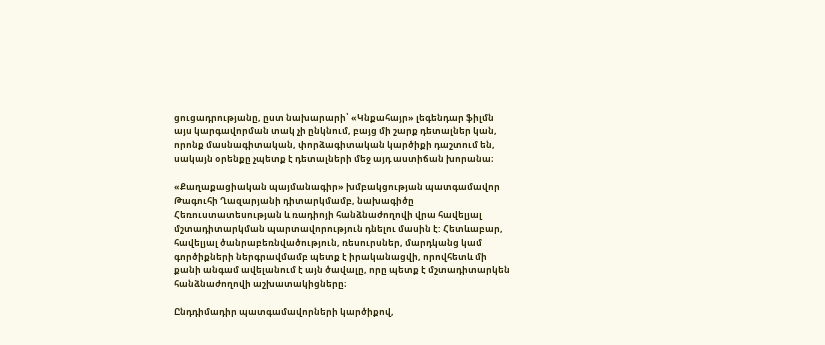ցուցադրությանը, ըստ նախարարի՝ «Կնքահայր» լեգենդար ֆիլմն այս կարգավորման տակ չի ընկնում, բայց մի շարք դետալներ կան, որոնք մասնագիտական, փորձագիտական կարծիքի դաշտում են, սակայն օրենքը չպետք է դետալների մեջ այդ աստիճան խորանա։

«Քաղաքացիական պայմանագիր» խմբակցության պատգամավոր Թագուհի Ղազարյանի դիտարկմամբ, նախագիծը Հեռուստատեսության և ռադիոյի հանձնաժողովի վրա հավելյալ մշտադիտարկման պարտավորություն դնելու մասին է: Հետևաբար, հավելյալ ծանրաբեռնվածություն, ռեսուրսներ, մարդկանց կամ գործիքների ներգրավմամբ պետք է իրականացվի, որովհետև մի քանի անգամ ավելանում է այն ծավալը, որը պետք է մշտադիտարկեն հանձնաժողովի աշխատակիցները։

Ընդդիմադիր պատգամավորների կարծիքով,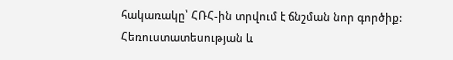հակառակը՝ ՀՌՀ-ին տրվում է ճնշման նոր գործիք: Հեռուստատեսության և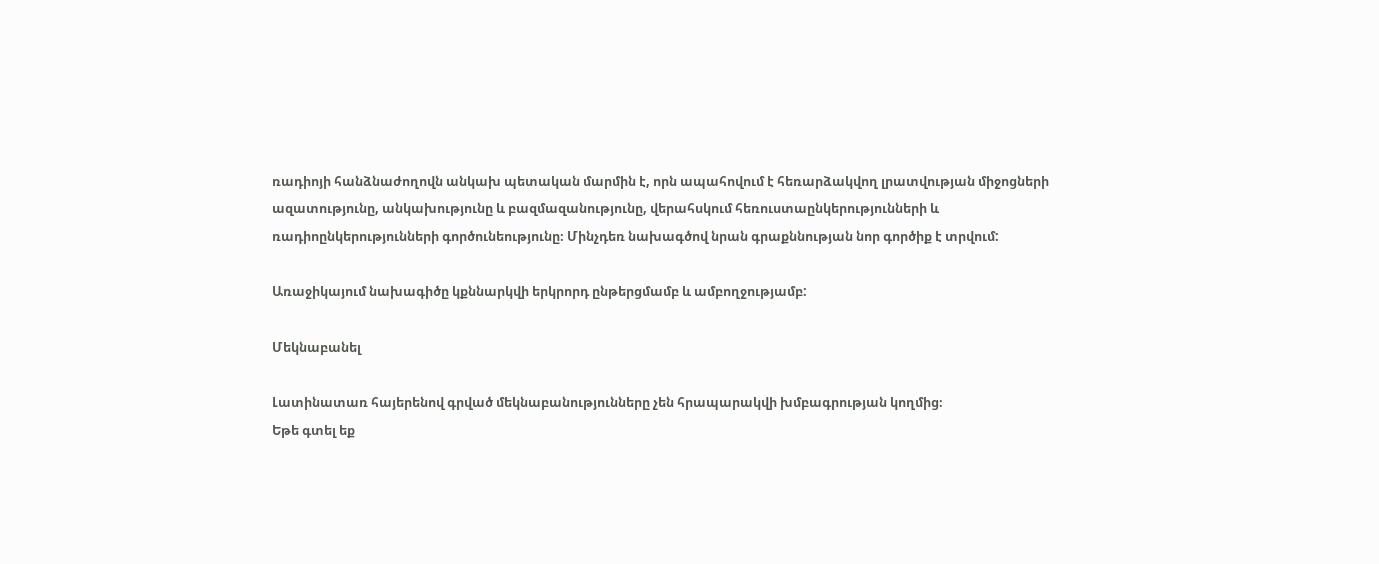ռադիոյի հանձնաժողովն անկախ պետական մարմին է, որն ապահովում է հեռարձակվող լրատվության միջոցների ազատությունը, անկախությունը և բազմազանությունը, վերահսկում հեռուստաընկերությունների և ռադիոընկերությունների գործունեությունը։ Մինչդեռ նախագծով նրան գրաքննության նոր գործիք է տրվում:

Առաջիկայում նախագիծը կքննարկվի երկրորդ ընթերցմամբ և ամբողջությամբ:

Մեկնաբանել

Լատինատառ հայերենով գրված մեկնաբանությունները չեն հրապարակվի խմբագրության կողմից։
Եթե գտել եք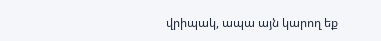վրիպակ, ապա այն կարող եք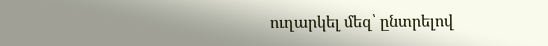ուղարկել մեզ՝ ընտրելով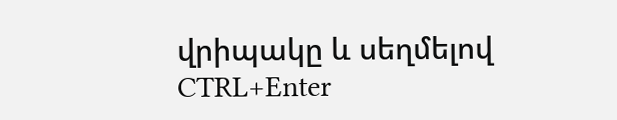վրիպակը և սեղմելով CTRL+Enter